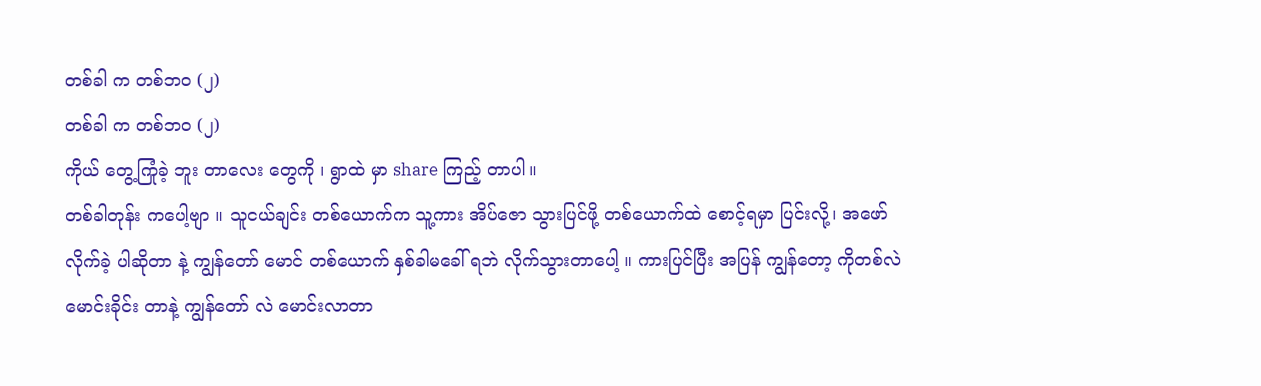တစ်ခါ က တစ်ဘဝ (၂)
တစ်ခါ က တစ်ဘဝ (၂)
ကိုယ် တွေ့ကြုံခဲ့ ဘူး တာလေး တွေကို ၊ ရွာထဲ မှာ share ကြည့် တာပါ။
တစ်ခါတုန်း ကပေါ့ဗျာ ။ သူငယ်ချင်း တစ်ယောက်က သူ့ကား အိပ်ဇော သွားပြင်ဖို့ တစ်ယောက်ထဲ စောင့်ရမှာ ပြင်းလို့၊ အဖော် လိုက်ခဲ့ ပါဆိုတာ နဲ့ ကျွန်တော် မောင် တစ်ယောက် နှစ်ခါမခေါ် ရဘဲ လိုက်သွားတာပေါ့ ။ ကားပြင်ပြီး အပြန် ကျွန်တော့ ကိုတစ်လဲ မောင်းခိုင်း တာနဲ့ ကျွန်တော် လဲ မောင်းလာတာ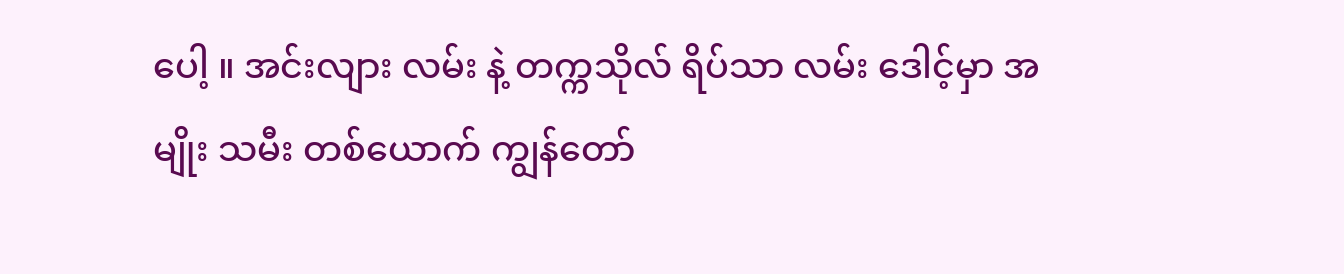ပေါ့ ။ အင်းလျား လမ်း နဲ့ တက္ကသိုလ် ရိပ်သာ လမ်း ဒေါင့်မှာ အမျိုး သမီး တစ်ယောက် ကျွန်တော်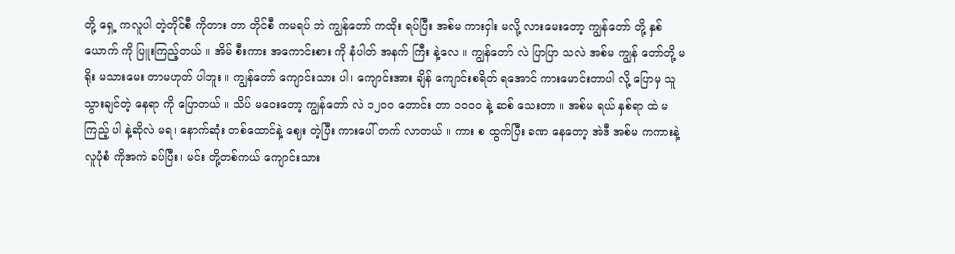တို့ ရှေ့ ကလူပါ တဲ့တိုင်စီ ကိုတား တာ တိုင်စီ ကမရပ် ဘဲ ကျွန်တော် ကထိုး ရပ်ပြီး အစ်မ ကားငှါး မလို့ လားမေးတော့ ကျွန်တော် တို့ နှစ်ယောက် ကို ပြူးကြည့်တယ် ။ အိမ် စီးကား အကောင်းစား ကို နံပါတ် အနက် ကြီး နဲ့လေ ။ ကျွန်တော် လဲ ပြာပြာ သလဲ အစ်မ ကျွန် တော်တို့ မရိုး မသားမေး တာမဟုတ် ပါဘူး ။ ကျွန်တော် ကျောင်းသား ပါ၊ ကျောင်းအား ချိန် ကျောင်းစရိတ် ရအောင် ကားမောင်းတာပါ လို့ ပြောမှ သူသွားချင်တဲ့ နေရာ ကို ပြောတယ် ။ သိပ် မဝေးတော့ ကျွန်တော် လဲ ၁၂၀ဝ တောင်း တာ ၁၀၀ဝ နဲ့ ဆစ် သေးတာ ။ အစ်မ ရယ် နှစ်ရာ ထဲ မကြည့် ပါ နဲ့ဆိုလဲ မရ၊ နောက်ဆုံး တစ်ထောင်နဲ့ ဈေး တဲ့ပြီး ကားပေါ် တက် လာတယ် ။ ကား စ ထွက်ပြီး ခဏ နေတော့ အဲဒီ အစ်မ ကကားနဲ့ လူပုံစံ ကိုအကဲ ခပ်ပြီး၊ မင်း တို့တစ်ကယ် ကျောင်းသား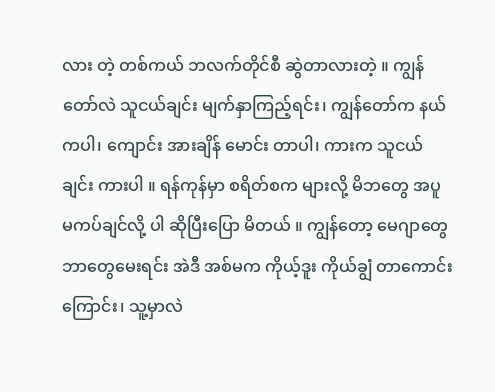လား တဲ့ တစ်ကယ် ဘလက်တိုင်စီ ဆွဲတာလားတဲ့ ။ ကျွန်တော်လဲ သူငယ်ချင်း မျက်နှာကြည့်ရင်း၊ ကျွန်တော်က နယ်ကပါ၊ ကျောင်း အားချိန် မောင်း တာပါ၊ ကားက သူငယ်ချင်း ကားပါ ။ ရန်ကုန်မှာ စရိတ်စက များလို့ မိဘတွေ အပူ မကပ်ချင်လို့ ပါ ဆိုပြီးပြော မိတယ် ။ ကျွန်တော့ မေဂျာတွေ ဘာတွေမေးရင်း အဲဒီ အစ်မက ကိုယ့်ဒူး ကိုယ်ချွံ တာကောင်း ကြောင်း၊ သူ့မှာလဲ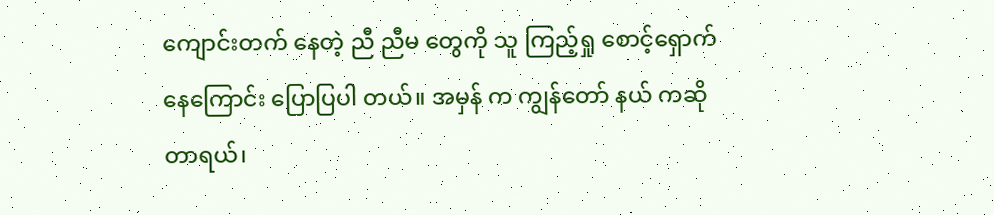ကျောင်းတက် နေတဲ့ ညီ ညီမ တွေကို သူ ကြည့်ရှု စောင့်ရှောက် နေကြောင်း ပြောပြပါ တယ်။ အမှန် က ကျွန်တော် နယ် ကဆို တာရယ်၊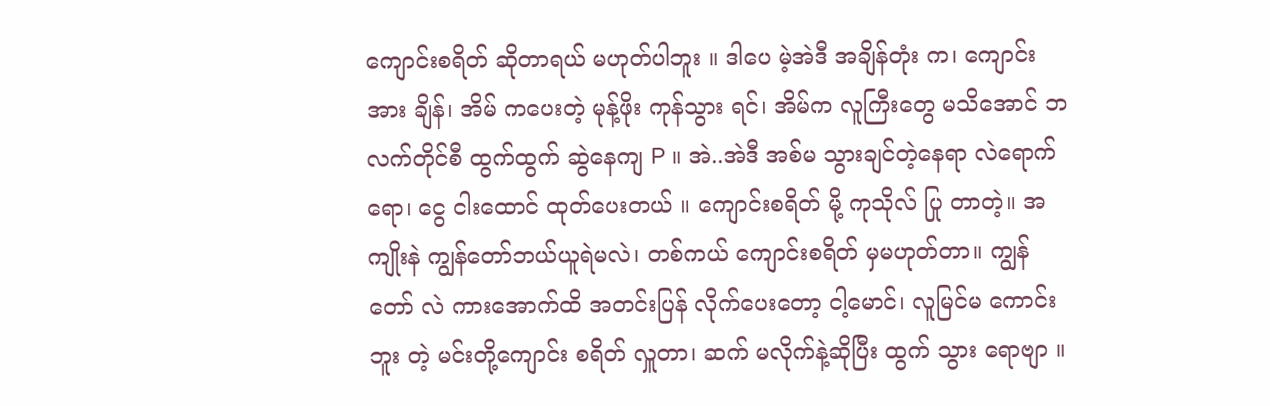ကျောင်းစရိတ် ဆိုတာရယ် မဟုတ်ပါဘူး ။ ဒါပေ မဲ့အဲဒီ အချိန်တုံး က၊ ကျောင်းအား ချိန်၊ အိမ် ကပေးတဲ့ မုန့်ဖိုး ကုန်သွား ရင်၊ အိမ်က လူကြီးတွေ မသိအောင် ဘလက်တိုင်စီ ထွက်ထွက် ဆွဲနေကျ P ။ အဲ..အဲဒီ အစ်မ သွားချင်တဲ့နေရာ လဲရောက်ရော၊ ငွေ ငါးထောင် ထုတ်ပေးတယ် ။ ကျောင်းစရိတ် မို့ ကုသိုလ် ပြု တာတဲ့။ အကျိုးနဲ ကျွန်တော်ဘယ်ယူရဲမလဲ၊ တစ်ကယ် ကျောင်းစရိတ် မှမဟုတ်တာ။ ကျွန်တော် လဲ ကားအောက်ထိ အတင်းပြန် လိုက်ပေးတော့ ငါ့မောင်၊ လူမြင်မ ကောင်းဘူး တဲ့ မင်းတို့ကျောင်း စရိတ် လှူတာ၊ ဆက် မလိုက်နဲ့ဆိုပြီး ထွက် သွား ရောဗျာ ။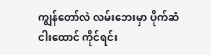ကျွန်တော်လဲ လမ်းဘေးမှာ ပိုက်ဆံ ငါးထောင် ကိုင်ရင်း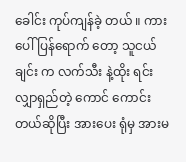ခေါင်း ကုပ်ကျန်ခဲ့ တယ် ။ ကားပေါ် ပြန်ရောက် တော့ သူငယ်ချင်း က လက်သီး နဲ့ထိုး ရင်း လျှာရှည်တဲ့ ကောင် ကောင်း တယ်ဆိုပြီး အားပေး ရုံမှ အားမ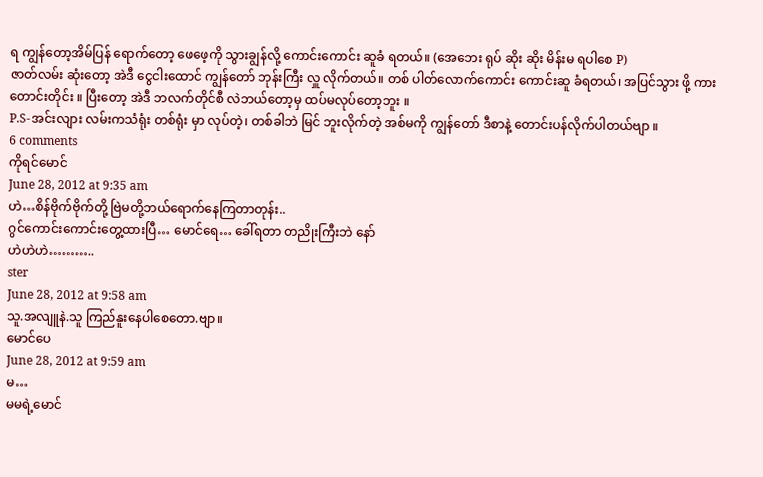ရ ကျွန်တော့အိမ်ပြန် ရောက်တော့ ဖေဖေ့ကို သွားချွန်လို့ ကောင်းကောင်း ဆူခံ ရတယ်။ (အေဘေး ရုပ် ဆိုး ဆိုး မိန်းမ ရပါစေ P)
ဇာတ်လမ်း ဆုံးတော့ အဲဒီ ငွေငါးထောင် ကျွန်တော် ဘုန်းကြီး လှူ လိုက်တယ်။ တစ် ပါတ်လောက်ကောင်း ကောင်းဆူ ခံရတယ်၊ အပြင်သွား ဖို့ ကားတောင်းတိုင်း ။ ပြီးတော့ အဲဒီ ဘလက်တိုင်စီ လဲဘယ်တော့မှ ထပ်မလုပ်တော့ဘူး ။
P.S-အင်းလျား လမ်းကသံရုံး တစ်ရုံး မှာ လုပ်တဲ့၊ တစ်ခါဘဲ မြင် ဘူးလိုက်တဲ့ အစ်မကို ကျွန်တော် ဒီစာနဲ့ တောင်းပန်လိုက်ပါတယ်ဗျာ ။
6 comments
ကိုရင်မောင်
June 28, 2012 at 9:35 am
ဟဲ…စိန်ဗိုက်ဗိုက်တို့ ဗြဲမတို့ဘယ်ရောက်နေကြတာတုန်း..
ဂွင်ကောင်းကောင်းတွေ့ထားပြီ… မောင်ရေ… ခေါ်ရတာ တညိုးကြီးဘဲ နော်
ဟဲဟဲဟဲ………..
ster
June 28, 2012 at 9:58 am
သူ.အလျူနဲ.သူ ကြည်နူးနေပါစေတော.ဗျာ။
မောင်ပေ
June 28, 2012 at 9:59 am
မ…
မမရဲ့မောင်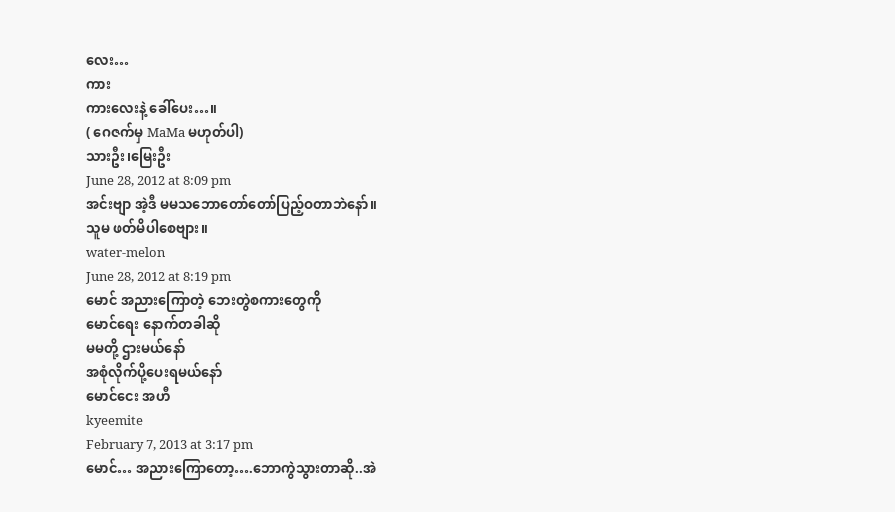လေး…
ကား
ကားလေးနဲ့ ခေါ်ပေး…။
( ဂေဇက်မှ MaMa မဟုတ်ပါ)
သားဦး၊မြေးဦး
June 28, 2012 at 8:09 pm
အင်းဗျာ အဲ့ဒီ မမသဘောတော်တော်ပြည့်ဝတာဘဲနော်။
သူမ ဖတ်မိပါစေဗျား။
water-melon
June 28, 2012 at 8:19 pm
မောင် အညားကြောတဲ့ ဘေးတွဲစကားတွေကို
မောင်ရေး နောက်တခါဆို
မမတို့ ဌားမယ်နော်
အစုံလိုက်ပို့ပေးရမယ်နော်
မောင်ငေး အဟီ
kyeemite
February 7, 2013 at 3:17 pm
မောင်… အညားကြောတော့….ဘောကွဲသွားတာဆို..အဲ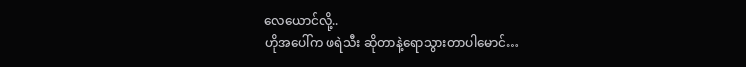လေယောင်လို့..
ဟိုအပေါ်က ဖရဲသီး ဆိုတာနဲ့ရောသွားတာပါမောင်…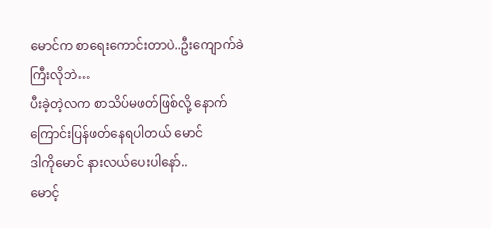မောင်က စာရေးကောင်းတာပဲ..ဦးကျောက်ခဲကြီးလိုဘဲ…
ပီးခဲ့တဲ့လက စာသိပ်မဖတ်ဖြစ်လို့ နောက်ကြောင်းပြန်ဖတ်နေရပါတယ် မောင်
ဒါကိုမောင် နားလယ်ပေးပါနော်..
မောင့်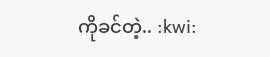ကိုခင်တဲ့.. :kwi: